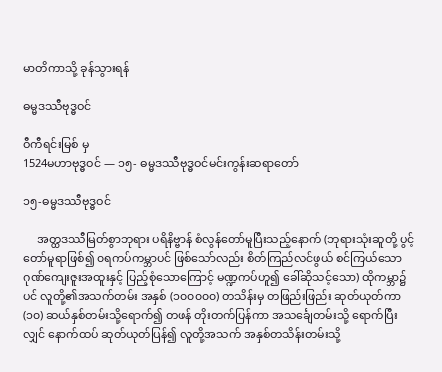မာတိကာသို့ ခုန်သွားရန်

ဓမ္မဒဿီဗုဒ္ဓဝင်

ဝီကီရင်းမြစ် မှ
1524မဟာဗုဒ္ဓဝင် — ၁၅- ဓမ္မဒဿီဗုဒ္ဓဝင်မင်းကွန်းဆရာတော်

၁၅-ဓမ္မဒဿီဗုဒ္ဓဝင်

     အတ္ထဒဿီမြတ်စွာဘုရား ပရိနိဗ္ဗာန် စံလွန်တော်မူပြီးသည့်နောက် (ဘုရားသုံးဆူတို့ ပွင့်တော်မူရာဖြစ်၍ ၀ရကပ်ကမ္ဘာပင် ဖြစ်သော်လည်း စိတ်ကြည်လင်ဖွယ် စင်ကြယ်သော ဂုဏ်ကျေးဇူးအထူးနှင့် ပြည့်စုံသောကြောင့် မဏ္ဍကပ်ဟူ၍ ခေါ်ဆိုသင့်သော) ထိုကမ္ဘာ၌ပင် လူတို့၏အသက်တမ်း အနှစ် (၁၀၀၀၀၀) တသိန်းမှ တဖြည်းဖြည်း ဆုတ်ယုတ်ကာ (၁၀) ဆယ်နှစ်တမ်းသို့ရောက်၍ တဖန် တိုးတက်ပြန်ကာ အသင်္ချေတမ်းသို့ ရောက်ပြီးလျှင် နောက်ထပ် ဆုတ်ယုတ်ပြန်၍ လူတို့အသက် အနှစ်တသိန်းတမ်းသို့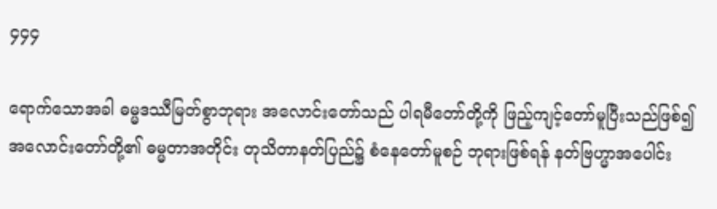၄၄၄

ရောက်သောအခါ ဓမ္မဒဿီမြတ်စွာဘုရား အလောင်းတော်သည် ပါရမီတော်တို့ကို ဖြည့်ကျင့်တော်မူပြီးသည်ဖြစ်၍ အလောင်းတော်တို့၏ ဓမ္မတာအတိုင်း တုသိတာနတ်ပြည်၌ စံနေတော်မူစဉ် ဘုရားဖြစ်ရန် နတ်ဗြဟ္မာအပေါင်း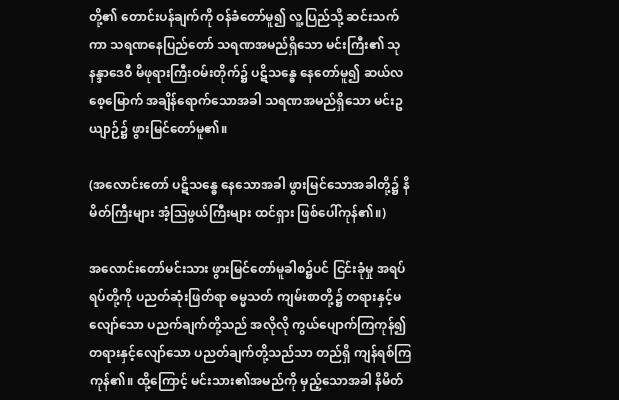တို့၏ တောင်းပန်ချက်ကို ဝန်ခံတော်မူ၍ လူ့ပြည်သို့ ဆင်းသက်ကာ သရဏနေပြည်တော် သရဏအမည်ရှိသော မင်းကြီး၏ သုနန္ဒာဒေဝီ မိဖုရားကြီးဝမ်းတိုက်၌ ပဋိသန္ဓေ နေတော်မူ၍ ဆယ်လစေ့မြောက် အချိန်ရောက်သောအခါ သရဏအမည်ရှိသော မင်းဥယျာဉ်၌ ဖွားမြင်တော်မူ၏။

(အလောင်းတော် ပဋိသန္ဓေ နေသောအခါ ဖွားမြင်သောအခါတို့၌ နိမိတ်ကြီးများ အံ့ဩဖွယ်ကြီးများ ထင်ရှား ဖြစ်ပေါ်ကုန်၏။)

အလောင်းတော်မင်းသား ဖွားမြင်တော်မူခါစ၌ပင် ငြင်းခုံမှု အရပ်ရပ်တို့ကို ပညတ်ဆုံးဖြတ်ရာ ဓမ္မသတ် ကျမ်းစာတို့၌ တရားနှင့်မလျော်သော ပညက်ချက်တို့သည် အလိုလို ကွယ်ပျောက်ကြကုန်၍ တရားနှင့်လျော်သော ပညတ်ချက်တို့သည်သာ တည်ရှိ ကျန်ရစ်ကြကုန်၏။ ထို့ကြောင့် မင်းသား၏အမည်ကို မှည့်သောအခါ နိမိတ်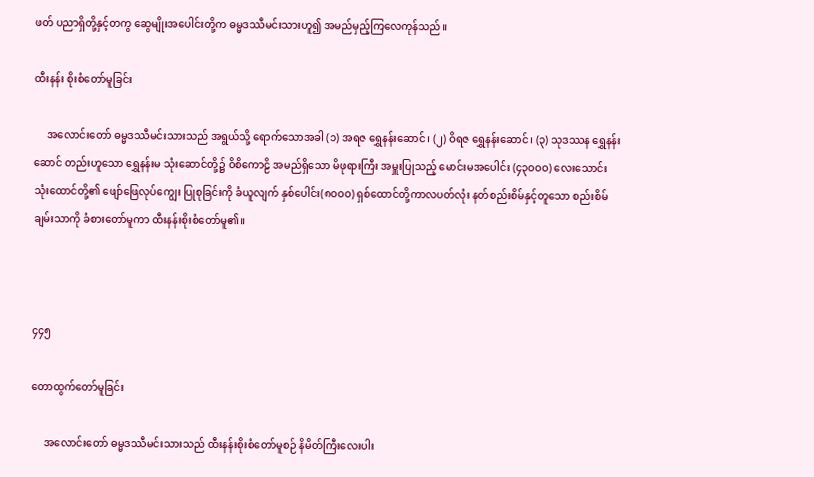ဖတ် ပညာရှိတို့နှင့်တကွ ဆွေမျိုးအပေါင်းတို့က ဓမ္မဒဿီမင်းသားဟူ၍ အမည်မှည့်ကြလေကုန်သည်။

ထီးနန်း စိုးစံတော်မူခြင်း

     အလောင်းတော် ဓမ္မဒဿီမင်းသားသည် အရွယ်သို့ ရောက်သောအခါ (၁) အရဇ ရွှေနန်းဆောင်၊ (၂) ဝိရဇ ရွှေနန်းဆောင်၊ (၃) သုဒဿန ရွှေနန်းဆောင် တည်းဟူသော ရွှေနန်းမ သုံးဆောင်တို့၌ ဝိစိကောဠိ အမည်ရှိသော မိဖုရားကြီး အမှူးပြုသည့် မောင်းမအပေါင်း (၄၃ဝဝဝ) လေးသောင်း သုံးထောင်တို့၏ ဖျော်ဖြေလုပ်ကျွေး ပြုစုခြင်းကို ခံယူလျက် နှစ်ပေါင်း(၈ဝဝဝ) ရှစ်ထောင်တို့ကာလပတ်လုံး နတ်စည်းစိမ်နှင့်တူသော စည်းစိမ်ချမ်းသာကို ခံစားတော်မူကာ ထီးနန်းစိုးစံတော်မူ၏။



၄၄၅

တောထွက်တော်မူခြင်း

     အလောင်းတော် ဓမ္မဒဿီမင်းသားသည် ထီးနန်းစိုးစံတော်မူစဉ် နိမိတ်ကြီးလေးပါး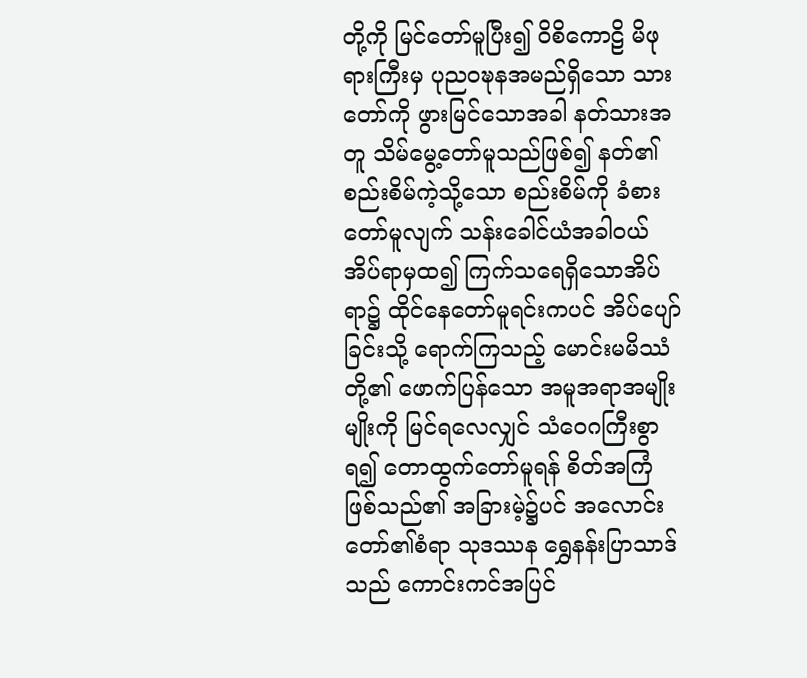တို့ကို မြင်တော်မူပြီး၍ ဝိစိကောဠိ မိဖုရားကြီးမှ ပုညဝဍ္ဎနအမည်ရှိသော သားတော်ကို ဖွားမြင်သောအခါ နတ်သားအတူ သိမ်မွေ့တော်မူသည်ဖြစ်၍ နတ်၏စည်းစိမ်ကဲ့သို့သော စည်းစိမ်ကို ခံစားတော်မူလျက် သန်းခေါင်ယံအခါဝယ် အိပ်ရာမှထ၍ ကြက်သရေရှိသောအိပ်ရာ၌ ထိုင်နေတော်မူရင်းကပင် အိပ်ပျော်ခြင်းသို့ ရောက်ကြသည့် မောင်းမမိဿံတို့၏ ဖောက်ပြန်သော အမူအရာအမျိုးမျိုးကို မြင်ရလေလျှင် သံဝေဂကြီးစွာရ၍ တောထွက်တော်မူရန် စိတ်အကြံ ဖြစ်သည်၏ အခြားမဲ့၌ပင် အလောင်းတော်၏စံရာ သုဒဿန ရွှေနန်းပြာသာဒ်သည် ကောင်းကင်အပြင်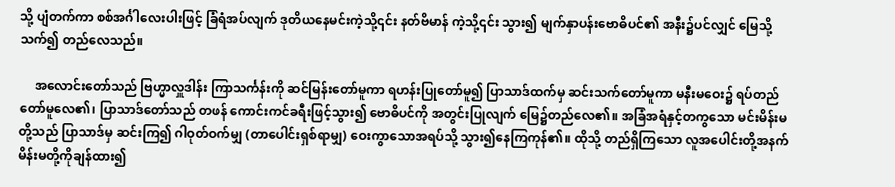သို့ ပျံတက်ကာ စစ်အင်္ဂါလေးပါးဖြင့် ခြံရံအပ်လျက် ဒုတိယနေမင်းကဲ့သို့၎င်း နတ်ဗိမာန် ကဲ့သို့၎င်း သွား၍ မျက်နှာပန်းဗောဓိပင်၏ အနီး၌ပင်လျှင် မြေသို့သက်၍ တည်လေသည်။

     အလောင်းတော်သည် ဗြဟ္မာလှူဒါန်း ကြာသင်္ကန်းကို ဆင်မြန်းတော်မူကာ ရဟန်းပြုတော်မူ၍ ပြာသာဒ်ထက်မှ ဆင်းသက်တော်မူကာ မနီးမဝေး၌ ရပ်တည်တော်မူလေ၏၊ ပြာသာဒ်တော်သည် တဖန် ကောင်းကင်ခရီးဖြင့်သွား၍ ဗောဓိပင်ကို အတွင်းပြုလျက် မြေ၌တည်လေ၏။ အခြံအရံနှင့်တကွသော မင်းမိန်းမတို့သည် ပြာသာဒ်မှ ဆင်းကြ၍ ဂါဝုတ်ဝက်မျှ (တာပေါင်းရှစ်ရာမျှ) ဝေးကွာသောအရပ်သို့ သွား၍နေကြကုန်၏။ ထိုသို့ တည်ရှိကြသော လူအပေါင်းတို့အနက် မိန်းမတို့ကိုချန်ထား၍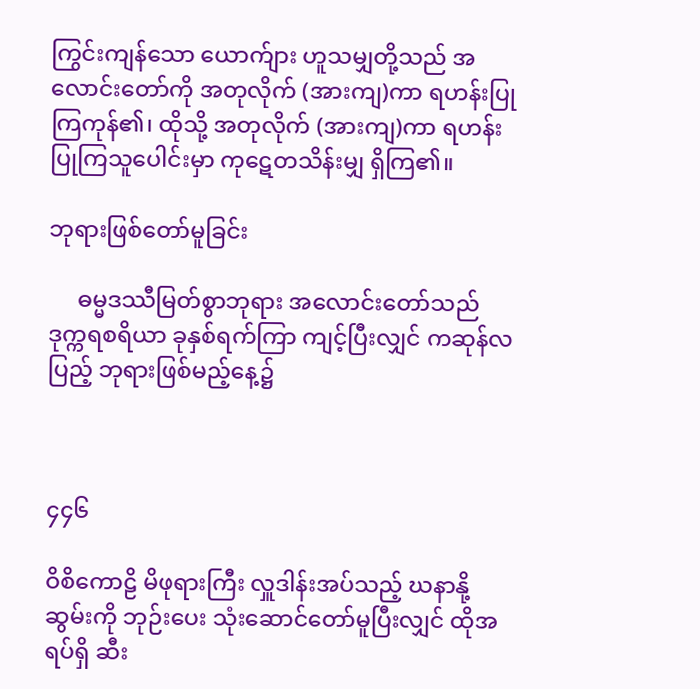ကြွင်းကျန်သော ယောက်ျား ဟူသမျှတို့သည် အလောင်းတော်ကို အတုလိုက် (အားကျ)ကာ ရဟန်းပြုကြကုန်၏၊ ထိုသို့ အတုလိုက် (အားကျ)ကာ ရဟန်းပြုကြသူပေါင်းမှာ ကုဋေတသိန်းမျှ ရှိကြ၏။

ဘုရားဖြစ်တော်မူခြင်း

     ဓမ္မဒဿီမြတ်စွာဘုရား အလောင်းတော်သည် ဒုက္ကရစရိယာ ခုနှစ်ရက်ကြာ ကျင့်ပြီးလျှင် ကဆုန်လပြည့် ဘုရားဖြစ်မည့်နေ့၌



၄၄၆

ဝိစိကောဠိ မိဖုရားကြီး လှူဒါန်းအပ်သည့် ဃနာနို့ဆွမ်းကို ဘုဉ်းပေး သုံးဆောင်တော်မူပြီးလျှင် ထိုအရပ်ရှိ ဆီး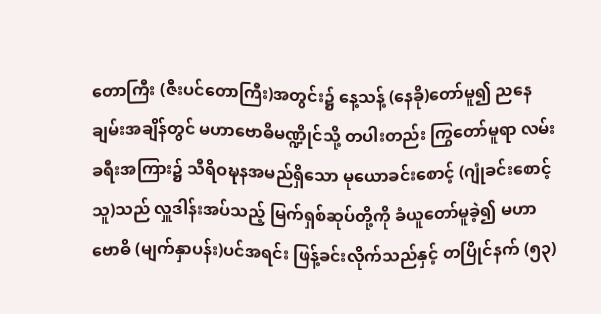တောကြီး (ဇီးပင်တောကြီး)အတွင်း၌ နေ့သန့် (နေခို)တော်မူ၍ ညနေချမ်းအချိန်တွင် မဟာဗောဓိမဏ္ဍိုင်သို့ တပါးတည်း ကြွတော်မူရာ လမ်းခရီးအကြား၌ သီရိဝဍ္ဎနအမည်ရှိသော မုယောခင်းစောင့် (ဂျုံခင်းစောင့်သူ)သည် လှူဒါန်းအပ်သည့် မြက်ရှစ်ဆုပ်တို့ကို ခံယူတော်မူခဲ့၍ မဟာဗောဓိ (မျက်နှာပန်း)ပင်အရင်း ဖြန့်ခင်းလိုက်သည်နှင့် တပြိုင်နက် (၅၃)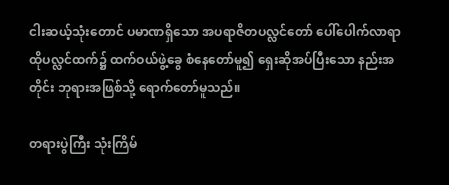ငါးဆယ့်သုံးတောင် ပမာဏရှိသော အပရာဇိတပလ္လင်တော် ပေါ်ပေါက်လာရာ ထိုပလ္လင်ထက်၌ ထက်ဝယ်ဖွဲ့ခွေ စံနေတော်မူ၍ ရှေးဆိုအပ်ပြီးသော နည်းအတိုင်း ဘုရားအဖြစ်သို့ ရောက်တော်မူသည်။

တရားပွဲကြီး သုံးကြိမ်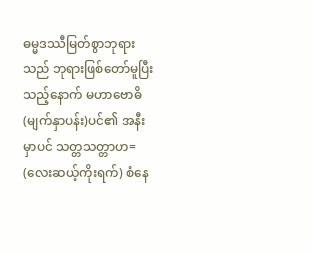ဓမ္မဒဿီမြတ်စွာဘုရားသည် ဘုရားဖြစ်တော်မူပြီးသည့်နောက် မဟာဗောဓိ (မျက်နှာပန်း)ပင်၏ အနီးမှာပင် သတ္တသတ္တာဟ= (လေးဆယ့်ကိုးရက်) စံနေ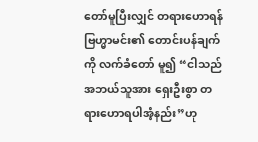တော်မူပြီးလျှင် တရားဟောရန် ဗြဟ္မာမင်း၏ တောင်းပန်ချက်ကို လက်ခံတော် မူ၍ “ငါသည် အဘယ်သူအား ရှေးဦးစွာ တရားဟောရပါအံ့နည်း”ဟု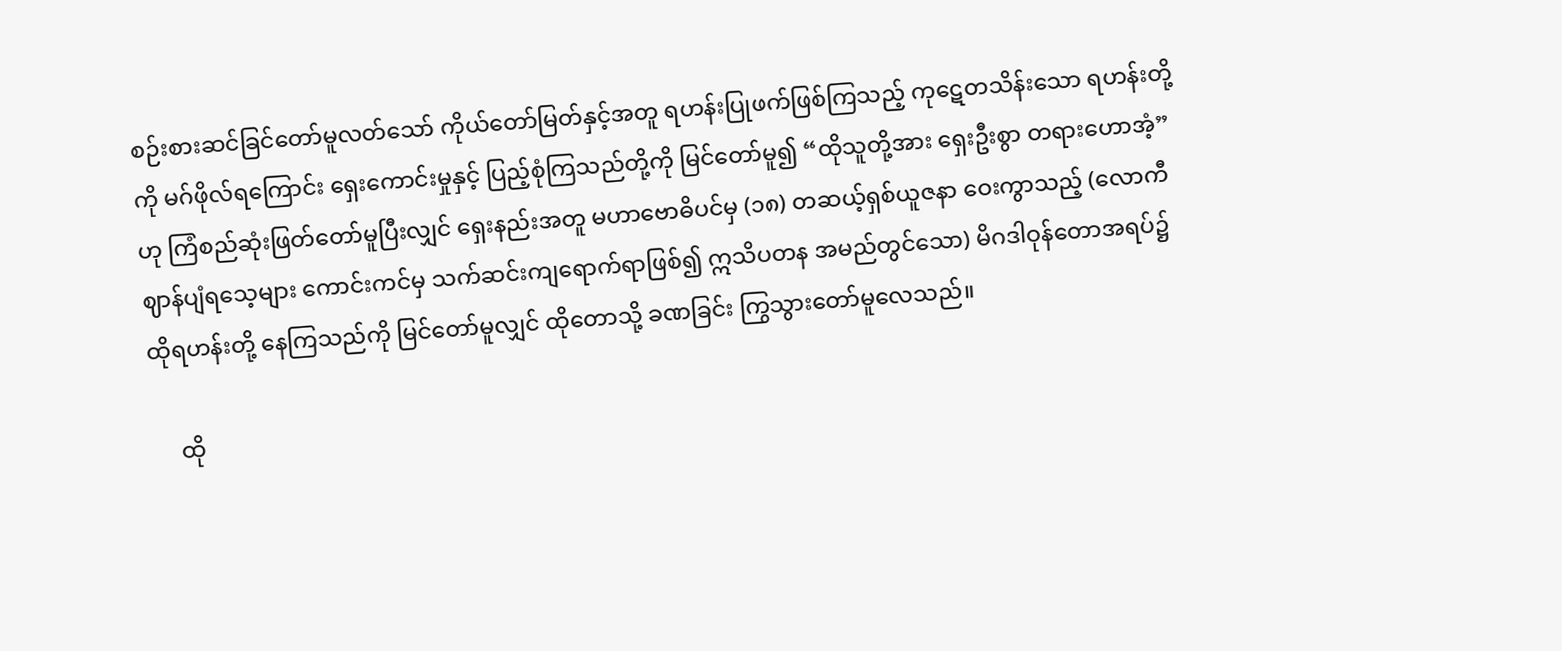စဉ်းစားဆင်ခြင်တော်မူလတ်သော် ကိုယ်တော်မြတ်နှင့်အတူ ရဟန်းပြုဖက်ဖြစ်ကြသည့် ကုဋေတသိန်းသော ရဟန်းတို့ကို မဂ်ဖိုလ်ရကြောင်း ရှေးကောင်းမှုနှင့် ပြည့်စုံကြသည်တို့ကို မြင်တော်မူ၍ “ထိုသူတို့အား ရှေးဦးစွာ တရားဟောအံ့”ဟု ကြံစည်ဆုံးဖြတ်တော်မူပြီးလျှင် ရှေးနည်းအတူ မဟာဗောဓိပင်မှ (၁၈) တဆယ့်ရှစ်ယူဇနာ ဝေးကွာသည့် (လောကီဈာန်ပျံရသေ့များ ကောင်းကင်မှ သက်ဆင်းကျရောက်ရာဖြစ်၍ ဣသိပတန အမည်တွင်သော) မိဂဒါဝုန်တောအရပ်၌ ထိုရဟန်းတို့ နေကြသည်ကို မြင်တော်မူလျှင် ထိုတောသို့ ခဏခြင်း ကြွသွားတော်မူလေသည်။

     ထို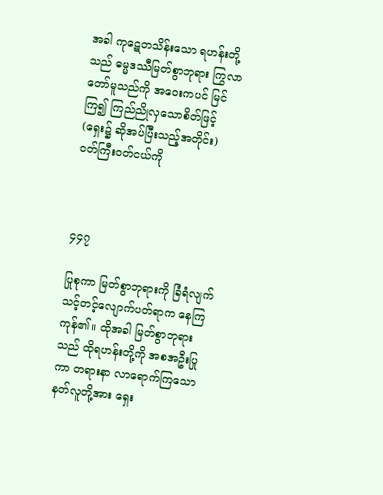အခါ ကုဋေတသိန်းသော ရဟန်းတို့သည် ဓမ္မဒဿီမြတ်စွာဘုရား ကြွလာတော်မူသည်ကို အဝေးကပင် မြင်ကြ၍ ကြည်ညိုလှသောစိတ်ဖြင့် (ရှေး၌ ဆိုအပ်ပြီးသည့်အတိုင်း) ဝတ်ကြီးဝတ်ငယ်ကို



၄၄၇

ပြုစုကာ မြတ်စွာဘုရားကို ခြံရံလျက် သင့်တင့်လျောက်ပတ်ရာက နေကြကုန်၏။ ထိုအခါ မြတ်စွာဘုရားသည် ထိုရဟန်းတို့ကို အစအဦးပြုကာ တရားနာ လာရောက်ကြသော နတ်လူတို့အား ရှေး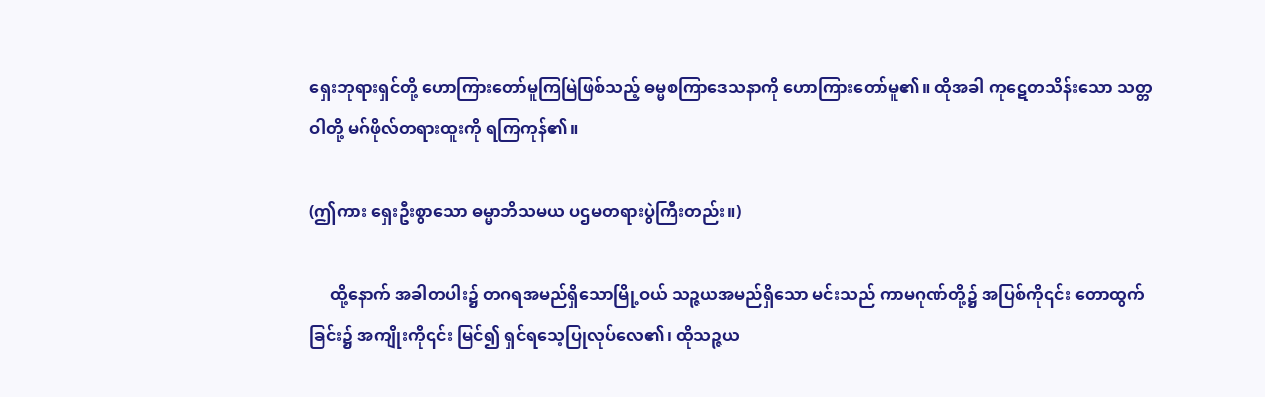ရှေးဘုရားရှင်တို့ ဟောကြားတော်မူကြမြဲဖြစ်သည့် ဓမ္မစကြာဒေသနာကို ဟောကြားတော်မူ၏။ ထိုအခါ ကုဋေတသိန်းသော သတ္တဝါတို့ မဂ်ဖိုလ်တရားထူးကို ရကြကုန်၏။

(ဤကား ရှေးဦးစွာသော ဓမ္မာဘိသမယ ပဌမတရားပွဲကြီးတည်း။)

     ထို့နောက် အခါတပါး၌ တဂရအမည်ရှိသောမြို့ဝယ် သဉ္ဇယအမည်ရှိသော မင်းသည် ကာမဂုဏ်တို့၌ အပြစ်ကို၎င်း တောထွက်ခြင်း၌ အကျိုးကို၎င်း မြင်၍ ရှင်ရသေ့ပြုလုပ်လေ၏၊ ထိုသဉ္ဇယ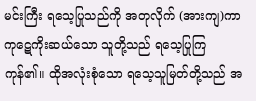မင်းကြီး ရသေ့ပြုသည်ကို အတုလိုက် (အားကျ)ကာ ကုဋေကိုးဆယ်သော သူတို့သည် ရသေ့ပြုကြကုန်၏။ ထိုအလုံးစုံသော ရသေ့သူမြတ်တို့သည် အ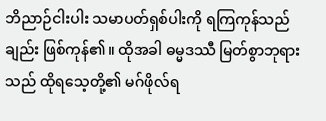ဘိညာဉ်ငါးပါး သမာပတ်ရှစ်ပါးကို ရကြကုန်သည်ချည်း ဖြစ်ကုန်၏။ ထိုအခါ ဓမ္မဒဿီ မြတ်စွာဘုရားသည် ထိုရသေ့တို့၏ မဂ်ဖိုလ်ရ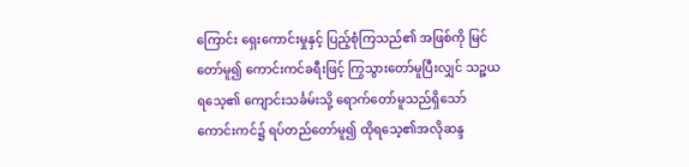ကြောင်း ရှေးကောင်းမှုနှင့် ပြည့်စုံကြသည်၏ အဖြစ်ကို မြင်တော်မူ၍ ကောင်းကင်ခရီးဖြင့် ကြွသွားတော်မူပြီးလျှင် သဉ္ဇယရသေ့၏ ကျောင်းသင်္ခမ်းသို့ ရောက်တော်မူသည်ရှိသော် ကောင်းကင်၌ ရပ်တည်တော်မူ၍ ထိုရသေ့၏အလိုဆန္ဒ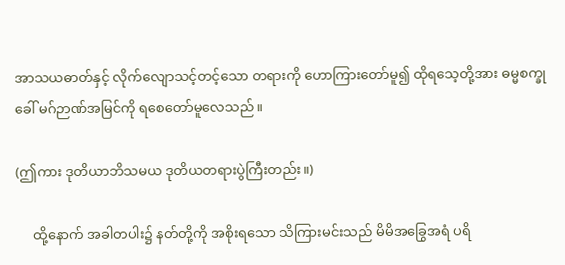အာသယဓာတ်နှင့် လိုက်လျောသင့်တင့်သော တရားကို ဟောကြားတော်မူ၍ ထိုရသေ့တို့အား ဓမ္မစက္ခုခေါ် မဂ်ဉာဏ်အမြင်ကို ရစေတော်မူလေသည်။

(ဤကား ဒုတိယာဘိသမယ ဒုတိယတရားပွဲကြီးတည်း။)

     ထို့နောက် အခါတပါး၌ နတ်တို့ကို အစိုးရသော သိကြားမင်းသည် မိမိအခြွေအရံ ပရိ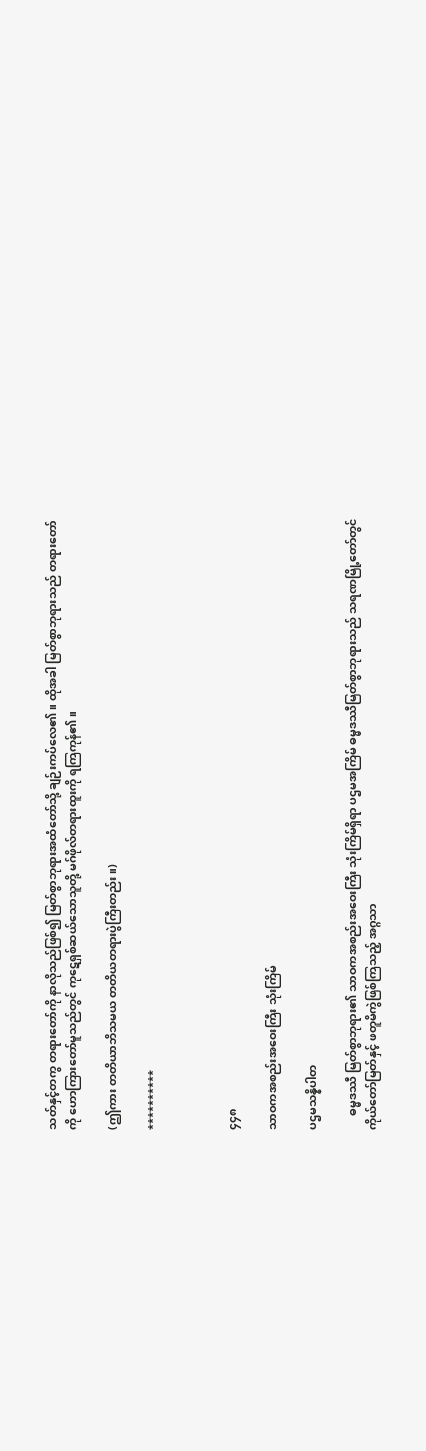သတ်နှင့်တကွ တရားတော်ကို နာလိုသည်ဖြစ်၍ မြတ်စွာဘုရားအထံတော်သို့ ချဉ်းကပ်လေ၏။ ထိုအခါ မြတ်စွာဘုရားသည် တရားတော်ကို ဟောကြားတော်မူသည်တွင် ကုဋေရှစ်ဆယ်သောသူတို့ မဂ်ဖိုလ်တရားထူးကို ရကြကုန်၏။

(ဤကား တတိယာဘိသမယ တတိယတရားပွဲကြီးတည်း။)

**********



၄၄၈

သာဝကအစည်းအဝေးကြီး သုံးကြိမ်

ပဌမသန္နိပါတ

     ဓမ္မဒဿီ မြတ်စွာဘုရား၏ သာဝကအစည်းအဝေးကြီး သုံးကြိမ်ရှိရာ ပဌမအကြိမ် ဓမ္မဒဿီမြတ်စွာဘုရားသည် သရဏမြို့တော်တွင် ကိုယ်တော်မြတ်နှင့် ဖတူမိကွဲဖြစ်ကြသည့် အဂ္ဂသာ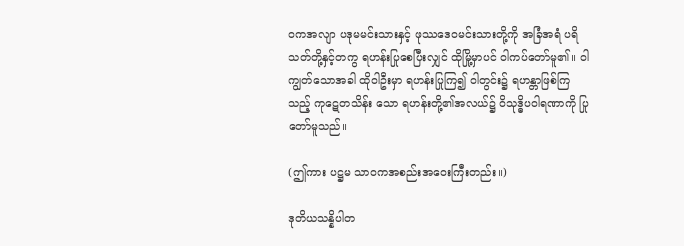ဝကအလျာ ပဒုမမင်းသားနှင့် ဖုဿဒေဝမင်းသားတို့ကို အခြံအရံ ပရိသတ်တို့နှင့်တကွ ရဟန်းပြုစေပြီးလျှင် ထိုမြို့မှာပင် ဝါကပ်တော်မူ၏။ ဝါကျွတ်သောအခါ ထိုဝါဦးမှာ ရဟန်းပြုကြ၍ ဝါတွင်း၌ ရဟန္တာဖြစ်ကြသည့် ကုဋေတသိန်း သော ရဟန်းတို့၏အလယ်၌ ဝိသုဒ္ဓိပဝါရဏာကို ပြုတော်မူသည်။

(ဤကား ပဋ္ဌမ သာဝကအစည်းအဝေးကြီးတည်း။)

ဒုတိယသန္နိပါတ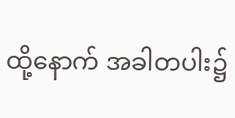ထို့နောက် အခါတပါး၌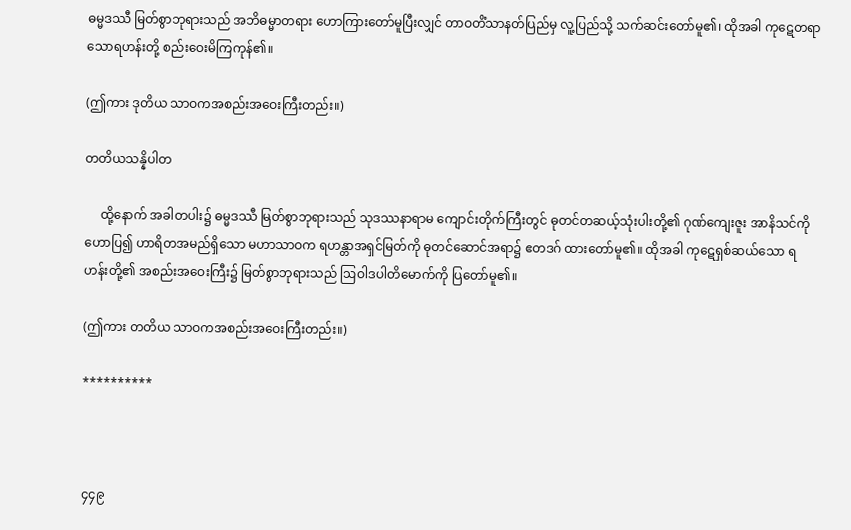ဓမ္မဒဿီ မြတ်စွာဘုရားသည် အဘိဓမ္မာတရား ဟောကြားတော်မူပြီးလျှင် တာဝတိံသာနတ်ပြည်မှ လူ့ပြည်သို့ သက်ဆင်းတော်မူ၏၊ ထိုအခါ ကုဋေတရာသောရဟန်းတို့ စည်းဝေးမိကြကုန်၏။

(ဤကား ဒုတိယ သာဝကအစည်းအဝေးကြီးတည်း။)

တတိယသန္နိပါတ

     ထို့နောက် အခါတပါး၌ ဓမ္မဒဿီ မြတ်စွာဘုရားသည် သုဒဿနာရာမ ကျောင်းတိုက်ကြီးတွင် ဓုတင်တဆယ့်သုံးပါးတို့၏ ဂုဏ်ကျေးဇူး အာနိသင်ကို ဟောပြ၍ ဟာရိတအမည်ရှိသော မဟာသာဝက ရဟန္တာအရှင်မြတ်ကို ဓုတင်ဆောင်အရာ၌ ဧတဒဂ် ထားတော်မူ၏။ ထိုအခါ ကုဋေရှစ်ဆယ်သော ရဟန်းတို့၏ အစည်းအဝေးကြီး၌ မြတ်စွာဘုရားသည် ဩဝါဒပါတိမောက်ကို ပြတော်မူ၏။

(ဤကား တတိယ သာဝကအစည်းအဝေးကြီးတည်း။)

**********



၄၄၉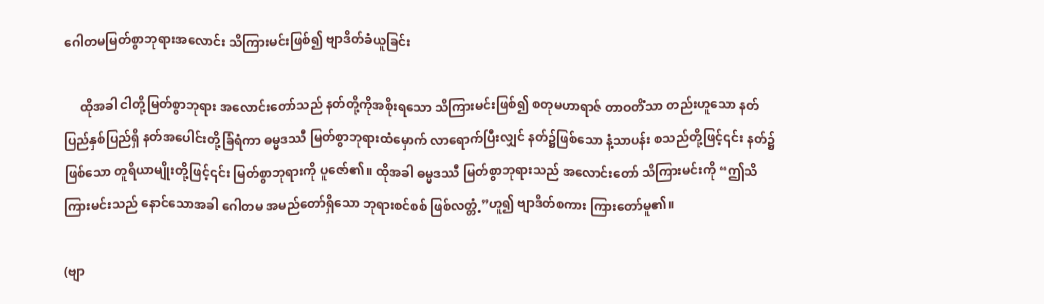ဂေါတမမြတ်စွာဘုရားအလောင်း သိကြားမင်းဖြစ်၍ ဗျာဒိတ်ခံယူခြင်း

     ထိုအခါ ငါတို့မြတ်စွာဘုရား အလောင်းတော်သည် နတ်တို့ကိုအစိုးရသော သိကြားမင်းဖြစ်၍ စတုမဟာရာဇ် တာဝတိံသာ တည်းဟူသော နတ်ပြည်နှစ်ပြည်ရှိ နတ်အပေါင်းတို့ခြံရံကာ ဓမ္မဒဿီ မြတ်စွာဘုရားထံမှောက် လာရောက်ပြီးလျှင် နတ်၌ဖြစ်သော နံ့သာပန်း စသည်တို့ဖြင့်၎င်း နတ်၌ဖြစ်သော တူရိယာမျိုးတို့ဖြင့်၎င်း မြတ်စွာဘုရားကို ပူဇော်၏။ ထိုအခါ ဓမ္မဒဿီ မြတ်စွာဘုရားသည် အလောင်းတော် သိကြားမင်းကို “ဤသိကြားမင်းသည် နောင်သောအခါ ဂေါတမ အမည်တော်ရှိသော ဘုရားစင်စစ် ဖြစ်လတ္တံ့”ဟူ၍ ဗျာဒိတ်စကား ကြားတော်မူ၏။

(ဗျာ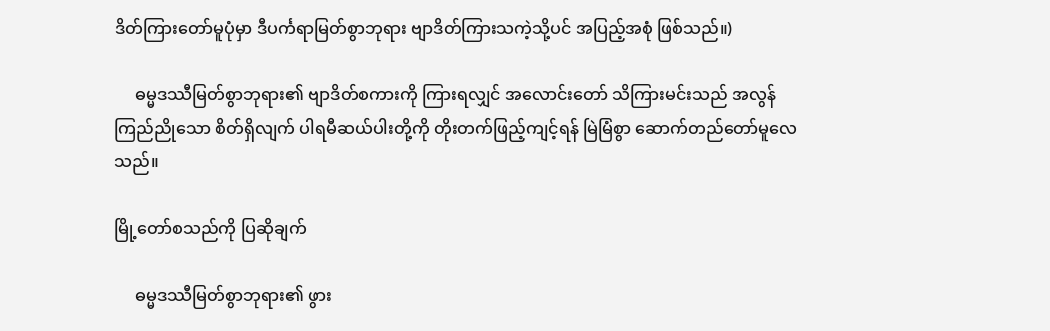ဒိတ်ကြားတော်မူပုံမှာ ဒီပင်္ကရာမြတ်စွာဘုရား ဗျာဒိတ်ကြားသကဲ့သို့ပင် အပြည့်အစုံ ဖြစ်သည်။)

     ဓမ္မဒဿီမြတ်စွာဘုရား၏ ဗျာဒိတ်စကားကို ကြားရလျှင် အလောင်းတော် သိကြားမင်းသည် အလွန်ကြည်ညိုသော စိတ်ရှိလျက် ပါရမီဆယ်ပါးတို့ကို တိုးတက်ဖြည့်ကျင့်ရန် မြဲမြံစွာ ဆောက်တည်တော်မူလေသည်။

မြို့တော်စသည်ကို ပြဆိုချက်

     ဓမ္မဒဿီမြတ်စွာဘုရား၏ ဖွား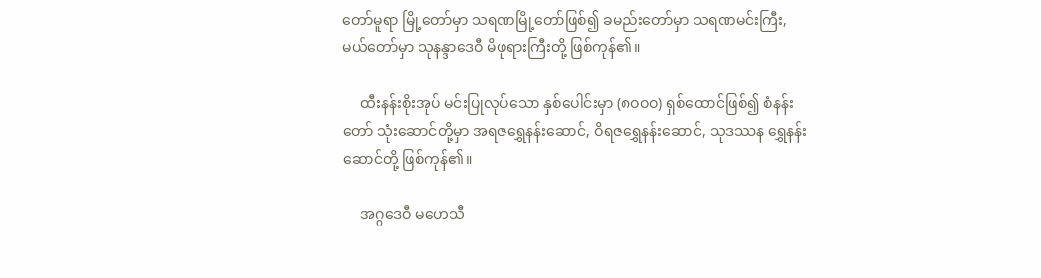တော်မူရာ မြို့တော်မှာ သရဏမြို့တော်ဖြစ်၍ ခမည်းတော်မှာ သရဏမင်းကြီး, မယ်တော်မှာ သုနန္ဒာဒေဝီ မိဖုရားကြီးတို့ ဖြစ်ကုန်၏။

     ထီးနန်းစိုးအုပ် မင်းပြုလုပ်သော နှစ်ပေါင်းမှာ (၈ဝဝဝ) ရှစ်ထောင်ဖြစ်၍ စံနန်းတော် သုံးဆောင်တို့မှာ အရဇရွှေနန်းဆောင်, ဝိရဇရွှေနန်းဆောင်, သုဒဿန ရွှေနန်းဆောင်တို့ ဖြစ်ကုန်၏။

     အဂ္ဂဒေဝီ မဟေသီ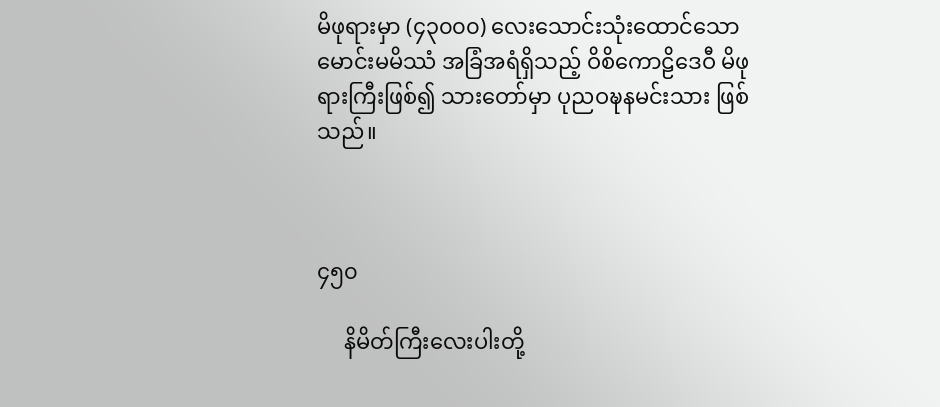မိဖုရားမှာ (၄၃၀၀၀) လေးသောင်းသုံးထောင်သော မောင်းမမိဿံ အခြံအရံရှိသည့် ဝိစိကောဠိဒေဝီ မိဖုရားကြီးဖြစ်၍ သားတော်မှာ ပုညဝဍ္ဎနမင်းသား ဖြစ်သည်။



၄၅၀

     နိမိတ်ကြီးလေးပါးတို့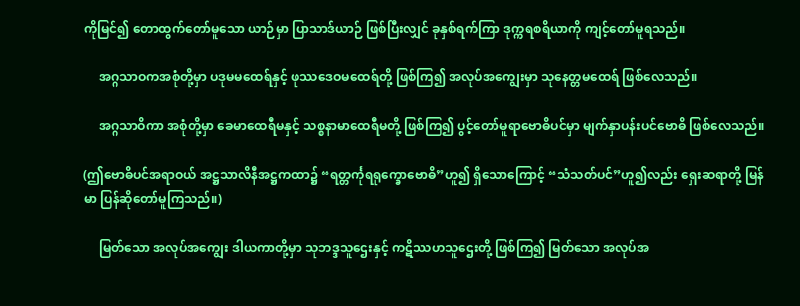ကိုမြင်၍ တောထွက်တော်မူသော ယာဉ်မှာ ပြာသာဒ်ယာဉ် ဖြစ်ပြီးလျှင် ခုနှစ်ရက်ကြာ ဒုက္ကရစရိယာကို ကျင့်တော်မူရသည်။

     အဂ္ဂသာဝကအစုံတို့မှာ ပဒုမမထေရ်နှင့် ဖုဿဒေဝမထေရ်တို့ ဖြစ်ကြ၍ အလုပ်အကျွေးမှာ သုနေတ္တမထေရ် ဖြစ်လေသည်။

     အဂ္ဂသာဝိကာ အစုံတို့မှာ ခေမာထေရီမနှင့် သစ္စနာမာထေရီမတို့ ဖြစ်ကြ၍ ပွင့်တော်မူရာဗောဓိပင်မှာ မျက်နှာပန်းပင်ဗောဓိ ဖြစ်လေသည်။

(ဤဗောဓိပင်အရာဝယ် အဋ္ဌသာလိနီအဋ္ဌကထာ၌ “ရတ္တင်္ကုရရုက္ခောဗောဓိ”ဟူ၍ ရှိသောကြောင့် “သံသတ်ပင်”ဟူ၍လည်း ရှေးဆရာတို့ မြန်မာ ပြန်ဆိုတော်မူကြသည်။)

     မြတ်သော အလုပ်အကျွေး ဒါယကာတို့မှာ သုဘဒ္ဒသူဌေးနှင့် ကဋိဿဟသူဌေးတို့ ဖြစ်ကြ၍ မြတ်သော အလုပ်အ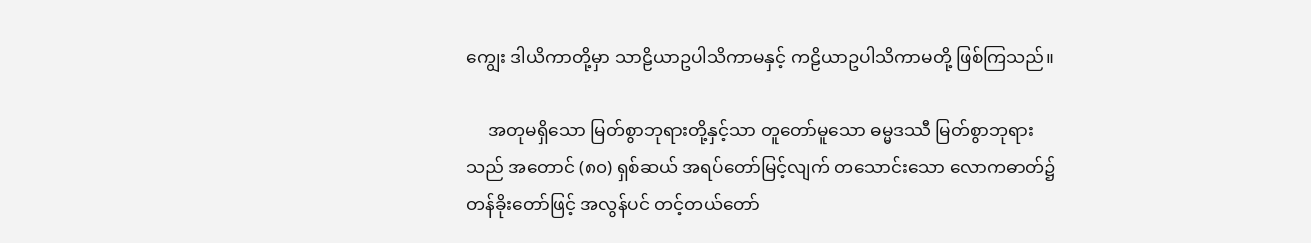ကျွေး ဒါယိကာတို့မှာ သာဠိယာဥပါသိကာမနှင့် ကဠိယာဥပါသိကာမတို့ ဖြစ်ကြသည်။

     အတုမရှိသော မြတ်စွာဘုရားတို့နှင့်သာ တူတော်မူသော ဓမ္မဒဿီ မြတ်စွာဘုရားသည် အတောင် (၈၀) ရှစ်ဆယ် အရပ်တော်မြင့်လျက် တသောင်းသော လောကဓာတ်၌ တန်ခိုးတော်ဖြင့် အလွန်ပင် တင့်တယ်တော်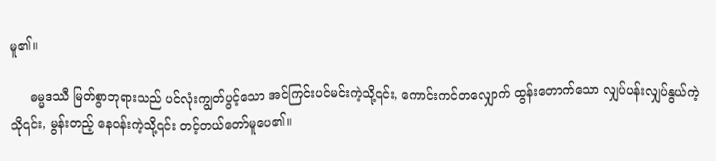မူ၏။

     ဓမ္မဒဿီ မြတ်စွာဘုရားသည် ပင်လုံးကျွတ်ပွင့်သော အင်ကြင်းပင်မင်းကဲ့သို့၎င်း, ကောင်းကင်တလျှောက် ထွန်းတောက်သော လျှပ်ပန်းလျှပ်နွယ်ကဲ့သို၎င်း, မွန်းတည့် နေဝန်းကဲ့သို့၎င်း တင့်တယ်တော်မူပေ၏။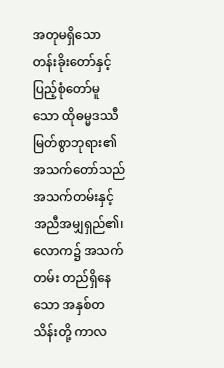အတုမရှိသော တန်းခိုးတော်နှင့် ပြည့်စုံတော်မူသော ထိုဓမ္မဒဿီ မြတ်စွာဘုရား၏ အသက်တော်သည် အသက်တမ်းနှင့် အညီအမျှရှည်၏၊ လောက၌ အသက်တမ်း တည်ရှိနေသော အနှစ်တသိန်းတို့ ကာလ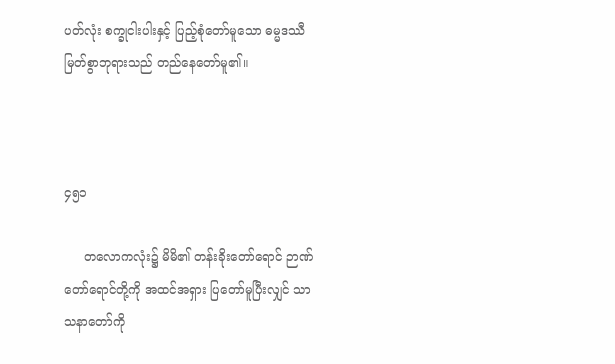ပတ်လုံး စက္ခုငါးပါးနှင့် ပြည့်စုံတော်မူသော ဓမ္မဒဿီမြတ်စွာဘုရားသည် တည်နေတော်မူ၏။



၄၅၁

     တလောကလုံး၌ မိမိ၏ တန်းခိုးတော်ရောင် ဉာဏ်တော်ရောင်တို့ကို အထင်အရှား ပြတော်မူပြီးလျှင် သာသနာတော်ကို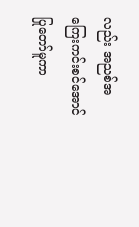လည်း အညစ်အကြေးကင်းစင်အောင် ပြုတော်မူကာ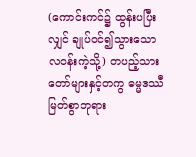(ကောင်းကင်၌ ထွန်းပပြီးလျှင် ချုပ်ဝင်၍သွားသော လဝန်းကဲ့သို့) တပည့်သားတော်များနှင့်တကွ ဓမ္မဒဿီမြတ်စွာဘုရား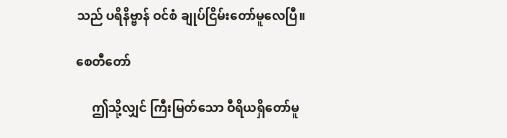သည် ပရိနိဗ္ဗာန် ဝင်စံ ချုပ်ငြိမ်းတော်မူလေပြီ။

စေတီတော်

     ဤသို့လျှင် ကြီးမြတ်သော ဝီရိယရှိတော်မူ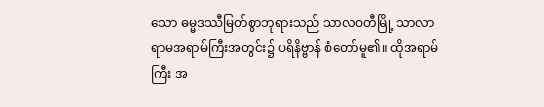သော ဓမ္မဒဿီမြတ်စွာဘုရားသည် သာလဝတီမြို့ သာလာရာမအရာမ်ကြီးအတွင်း၌ ပရိနိဗ္ဗာန် စံတော်မူ၏။ ထိုအရာမ်ကြီး အ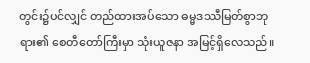တွင်း၌ပင်လျှင် တည်ထားအပ်သော ဓမ္မဒဿီမြတ်စွာဘုရား၏ စေတီတော်ကြီးမှာ သုံးယူဇနာ အမြင့်ရှိလေသည်။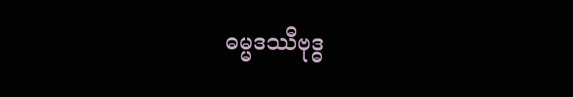ဓမ္မဒဿီဗုဒ္ဓ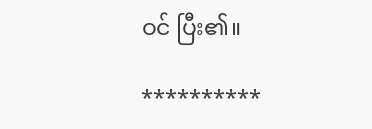ဝင် ပြီး၏။

**********